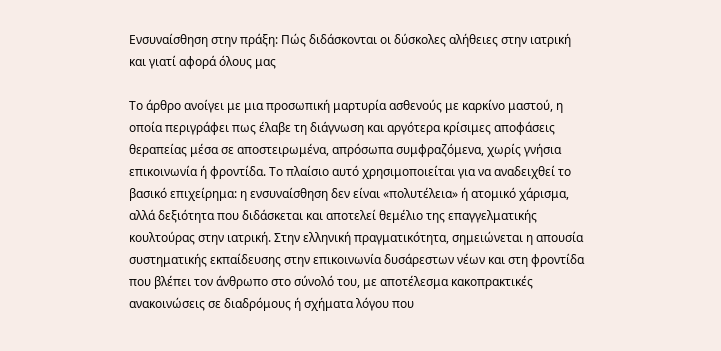Ενσυναίσθηση στην πράξη: Πώς διδάσκονται οι δύσκολες αλήθειες στην ιατρική και γιατί αφορά όλους μας

Το άρθρο ανοίγει με μια προσωπική μαρτυρία ασθενούς με καρκίνο μαστού, η οποία περιγράφει πως έλαβε τη διάγνωση και αργότερα κρίσιμες αποφάσεις θεραπείας μέσα σε αποστειρωμένα, απρόσωπα συμφραζόμενα, χωρίς γνήσια επικοινωνία ή φροντίδα. Το πλαίσιο αυτό χρησιμοποιείται για να αναδειχθεί το βασικό επιχείρημα: η ενσυναίσθηση δεν είναι «πολυτέλεια» ή ατομικό χάρισμα, αλλά δεξιότητα που διδάσκεται και αποτελεί θεμέλιο της επαγγελματικής κουλτούρας στην ιατρική. Στην ελληνική πραγματικότητα, σημειώνεται η απουσία συστηματικής εκπαίδευσης στην επικοινωνία δυσάρεστων νέων και στη φροντίδα που βλέπει τον άνθρωπο στο σύνολό του, με αποτέλεσμα κακοπρακτικές ανακοινώσεις σε διαδρόμους ή σχήματα λόγου που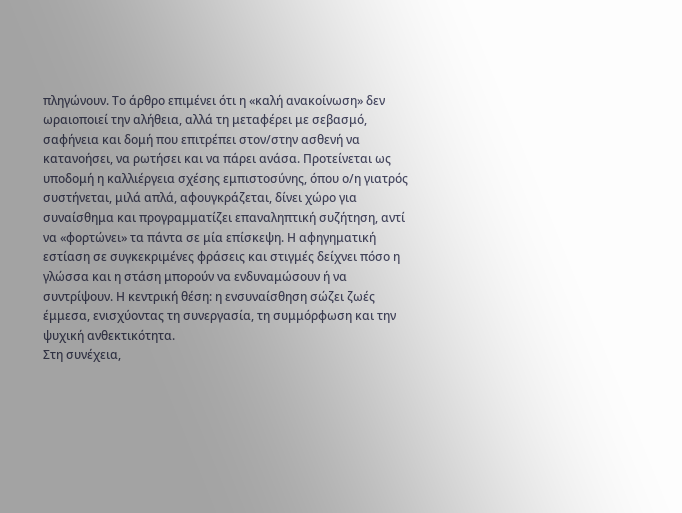πληγώνουν. Το άρθρο επιμένει ότι η «καλή ανακοίνωση» δεν ωραιοποιεί την αλήθεια, αλλά τη μεταφέρει με σεβασμό, σαφήνεια και δομή που επιτρέπει στον/στην ασθενή να κατανοήσει, να ρωτήσει και να πάρει ανάσα. Προτείνεται ως υποδομή η καλλιέργεια σχέσης εμπιστοσύνης, όπου ο/η γιατρός συστήνεται, μιλά απλά, αφουγκράζεται, δίνει χώρο για συναίσθημα και προγραμματίζει επαναληπτική συζήτηση, αντί να «φορτώνει» τα πάντα σε μία επίσκεψη. Η αφηγηματική εστίαση σε συγκεκριμένες φράσεις και στιγμές δείχνει πόσο η γλώσσα και η στάση μπορούν να ενδυναμώσουν ή να συντρίψουν. Η κεντρική θέση: η ενσυναίσθηση σώζει ζωές έμμεσα, ενισχύοντας τη συνεργασία, τη συμμόρφωση και την ψυχική ανθεκτικότητα.
Στη συνέχεια,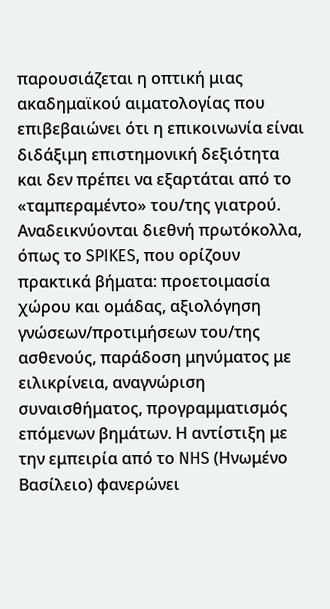παρουσιάζεται η οπτική μιας ακαδημαϊκού αιματολογίας που επιβεβαιώνει ότι η επικοινωνία είναι διδάξιμη επιστημονική δεξιότητα και δεν πρέπει να εξαρτάται από το «ταμπεραμέντο» του/της γιατρού. Αναδεικνύονται διεθνή πρωτόκολλα, όπως το SPIKES, που ορίζουν πρακτικά βήματα: προετοιμασία χώρου και ομάδας, αξιολόγηση γνώσεων/προτιμήσεων του/της ασθενούς, παράδοση μηνύματος με ειλικρίνεια, αναγνώριση συναισθήματος, προγραμματισμός επόμενων βημάτων. Η αντίστιξη με την εμπειρία από το NHS (Ηνωμένο Βασίλειο) φανερώνει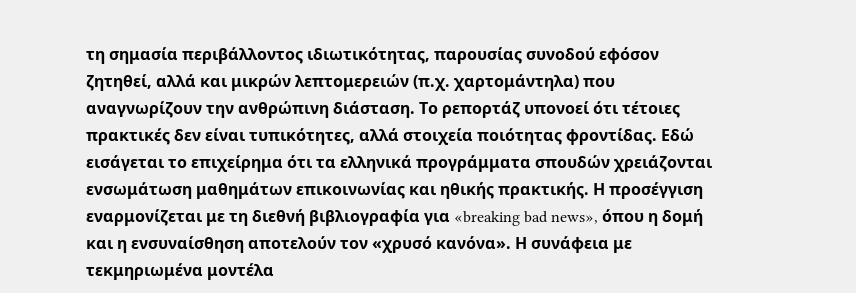τη σημασία περιβάλλοντος ιδιωτικότητας, παρουσίας συνοδού εφόσον ζητηθεί, αλλά και μικρών λεπτομερειών (π.χ. χαρτομάντηλα) που αναγνωρίζουν την ανθρώπινη διάσταση. Το ρεπορτάζ υπονοεί ότι τέτοιες πρακτικές δεν είναι τυπικότητες, αλλά στοιχεία ποιότητας φροντίδας. Εδώ εισάγεται το επιχείρημα ότι τα ελληνικά προγράμματα σπουδών χρειάζονται ενσωμάτωση μαθημάτων επικοινωνίας και ηθικής πρακτικής. Η προσέγγιση εναρμονίζεται με τη διεθνή βιβλιογραφία για «breaking bad news», όπου η δομή και η ενσυναίσθηση αποτελούν τον «χρυσό κανόνα». Η συνάφεια με τεκμηριωμένα μοντέλα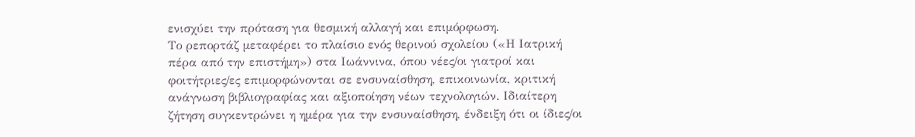ενισχύει την πρόταση για θεσμική αλλαγή και επιμόρφωση.
Το ρεπορτάζ μεταφέρει το πλαίσιο ενός θερινού σχολείου («Η Ιατρική πέρα από την επιστήμη») στα Ιωάννινα, όπου νέες/οι γιατροί και φοιτήτριες/ες επιμορφώνονται σε ενσυναίσθηση, επικοινωνία, κριτική ανάγνωση βιβλιογραφίας και αξιοποίηση νέων τεχνολογιών. Ιδιαίτερη ζήτηση συγκεντρώνει η ημέρα για την ενσυναίσθηση, ένδειξη ότι οι ίδιες/οι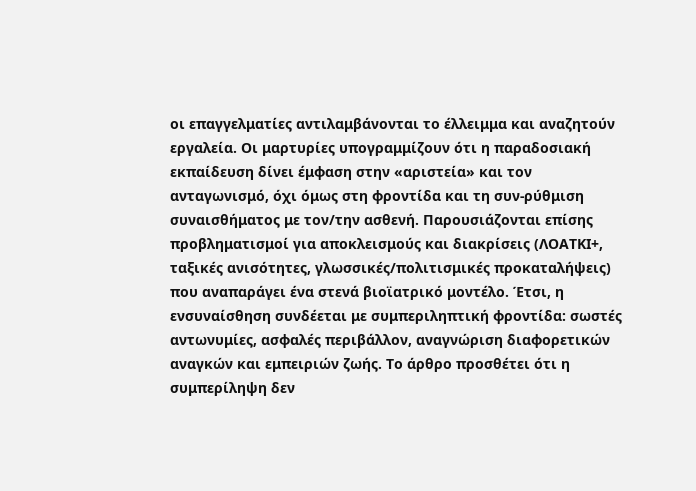οι επαγγελματίες αντιλαμβάνονται το έλλειμμα και αναζητούν εργαλεία. Οι μαρτυρίες υπογραμμίζουν ότι η παραδοσιακή εκπαίδευση δίνει έμφαση στην «αριστεία» και τον ανταγωνισμό, όχι όμως στη φροντίδα και τη συν-ρύθμιση συναισθήματος με τον/την ασθενή. Παρουσιάζονται επίσης προβληματισμοί για αποκλεισμούς και διακρίσεις (ΛΟΑΤΚΙ+, ταξικές ανισότητες, γλωσσικές/πολιτισμικές προκαταλήψεις) που αναπαράγει ένα στενά βιοϊατρικό μοντέλο. Έτσι, η ενσυναίσθηση συνδέεται με συμπεριληπτική φροντίδα: σωστές αντωνυμίες, ασφαλές περιβάλλον, αναγνώριση διαφορετικών αναγκών και εμπειριών ζωής. Το άρθρο προσθέτει ότι η συμπερίληψη δεν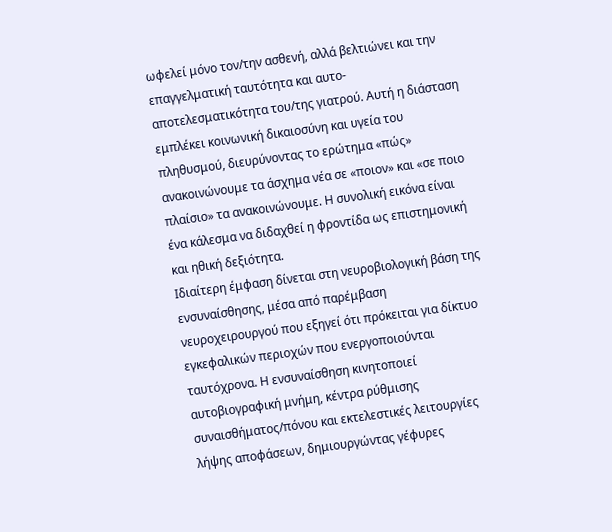ωφελεί μόνο τον/την ασθενή, αλλά βελτιώνει και την επαγγελματική ταυτότητα και αυτο-αποτελεσματικότητα του/της γιατρού. Αυτή η διάσταση εμπλέκει κοινωνική δικαιοσύνη και υγεία του πληθυσμού, διευρύνοντας το ερώτημα «πώς» ανακοινώνουμε τα άσχημα νέα σε «ποιον» και «σε ποιο πλαίσιο» τα ανακοινώνουμε. Η συνολική εικόνα είναι ένα κάλεσμα να διδαχθεί η φροντίδα ως επιστημονική και ηθική δεξιότητα.
Ιδιαίτερη έμφαση δίνεται στη νευροβιολογική βάση της ενσυναίσθησης, μέσα από παρέμβαση νευροχειρουργού που εξηγεί ότι πρόκειται για δίκτυο εγκεφαλικών περιοχών που ενεργοποιούνται ταυτόχρονα. Η ενσυναίσθηση κινητοποιεί αυτοβιογραφική μνήμη, κέντρα ρύθμισης συναισθήματος/πόνου και εκτελεστικές λειτουργίες λήψης αποφάσεων, δημιουργώντας γέφυρες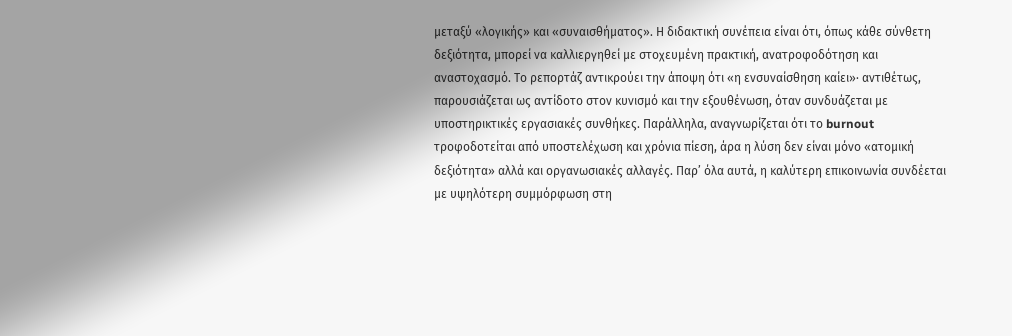μεταξύ «λογικής» και «συναισθήματος». Η διδακτική συνέπεια είναι ότι, όπως κάθε σύνθετη δεξιότητα, μπορεί να καλλιεργηθεί με στοχευμένη πρακτική, ανατροφοδότηση και αναστοχασμό. Το ρεπορτάζ αντικρούει την άποψη ότι «η ενσυναίσθηση καίει»· αντιθέτως, παρουσιάζεται ως αντίδοτο στον κυνισμό και την εξουθένωση, όταν συνδυάζεται με υποστηρικτικές εργασιακές συνθήκες. Παράλληλα, αναγνωρίζεται ότι το burnout τροφοδοτείται από υποστελέχωση και χρόνια πίεση, άρα η λύση δεν είναι μόνο «ατομική δεξιότητα» αλλά και οργανωσιακές αλλαγές. Παρ’ όλα αυτά, η καλύτερη επικοινωνία συνδέεται με υψηλότερη συμμόρφωση στη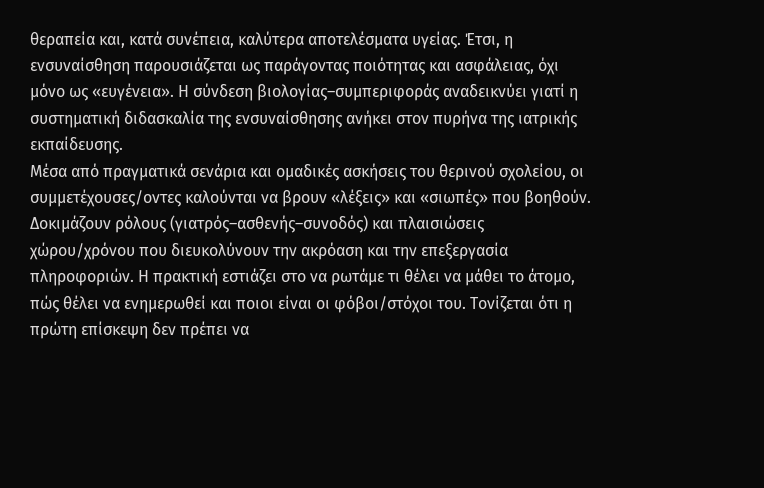θεραπεία και, κατά συνέπεια, καλύτερα αποτελέσματα υγείας. Έτσι, η ενσυναίσθηση παρουσιάζεται ως παράγοντας ποιότητας και ασφάλειας, όχι μόνο ως «ευγένεια». Η σύνδεση βιολογίας–συμπεριφοράς αναδεικνύει γιατί η συστηματική διδασκαλία της ενσυναίσθησης ανήκει στον πυρήνα της ιατρικής εκπαίδευσης.
Μέσα από πραγματικά σενάρια και ομαδικές ασκήσεις του θερινού σχολείου, οι συμμετέχουσες/οντες καλούνται να βρουν «λέξεις» και «σιωπές» που βοηθούν. Δοκιμάζουν ρόλους (γιατρός–ασθενής–συνοδός) και πλαισιώσεις χώρου/χρόνου που διευκολύνουν την ακρόαση και την επεξεργασία πληροφοριών. Η πρακτική εστιάζει στο να ρωτάμε τι θέλει να μάθει το άτομο, πώς θέλει να ενημερωθεί και ποιοι είναι οι φόβοι/στόχοι του. Τονίζεται ότι η πρώτη επίσκεψη δεν πρέπει να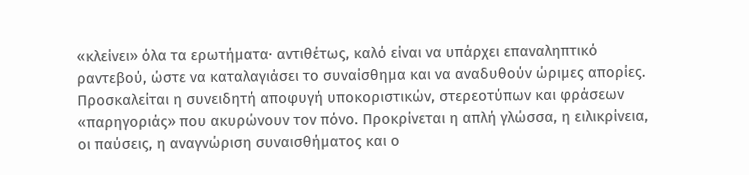«κλείνει» όλα τα ερωτήματα· αντιθέτως, καλό είναι να υπάρχει επαναληπτικό ραντεβού, ώστε να καταλαγιάσει το συναίσθημα και να αναδυθούν ώριμες απορίες. Προσκαλείται η συνειδητή αποφυγή υποκοριστικών, στερεοτύπων και φράσεων «παρηγοριάς» που ακυρώνουν τον πόνο. Προκρίνεται η απλή γλώσσα, η ειλικρίνεια, οι παύσεις, η αναγνώριση συναισθήματος και ο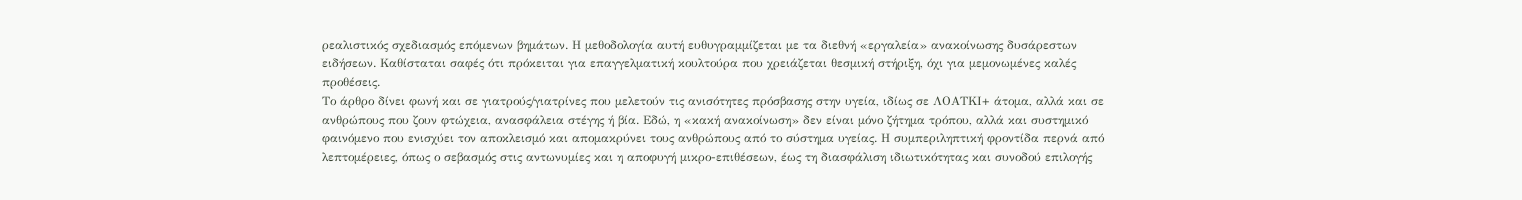ρεαλιστικός σχεδιασμός επόμενων βημάτων. Η μεθοδολογία αυτή ευθυγραμμίζεται με τα διεθνή «εργαλεία» ανακοίνωσης δυσάρεστων ειδήσεων. Καθίσταται σαφές ότι πρόκειται για επαγγελματική κουλτούρα που χρειάζεται θεσμική στήριξη, όχι για μεμονωμένες καλές προθέσεις.
Το άρθρο δίνει φωνή και σε γιατρούς/γιατρίνες που μελετούν τις ανισότητες πρόσβασης στην υγεία, ιδίως σε ΛΟΑΤΚΙ+ άτομα, αλλά και σε ανθρώπους που ζουν φτώχεια, ανασφάλεια στέγης ή βία. Εδώ, η «κακή ανακοίνωση» δεν είναι μόνο ζήτημα τρόπου, αλλά και συστημικό φαινόμενο που ενισχύει τον αποκλεισμό και απομακρύνει τους ανθρώπους από το σύστημα υγείας. Η συμπεριληπτική φροντίδα περνά από λεπτομέρειες, όπως ο σεβασμός στις αντωνυμίες και η αποφυγή μικρο-επιθέσεων, έως τη διασφάλιση ιδιωτικότητας και συνοδού επιλογής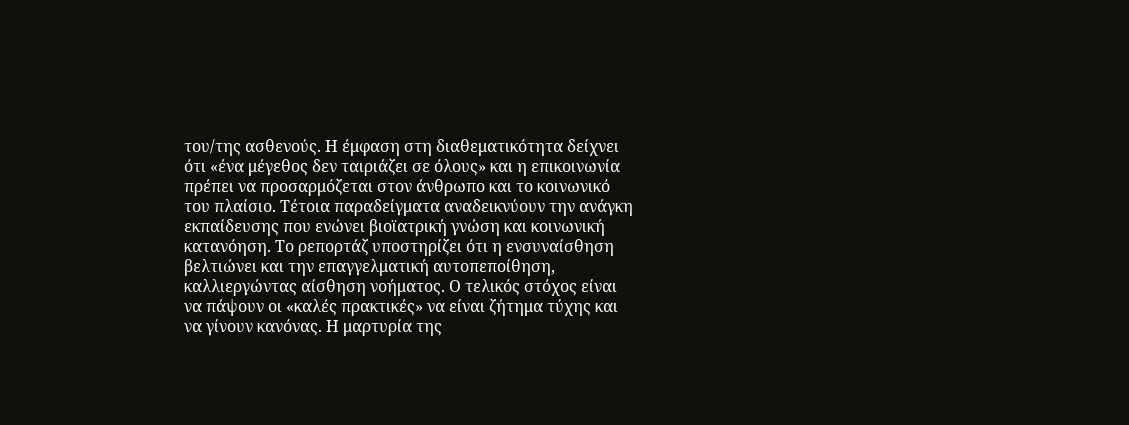του/της ασθενούς. Η έμφαση στη διαθεματικότητα δείχνει ότι «ένα μέγεθος δεν ταιριάζει σε όλους» και η επικοινωνία πρέπει να προσαρμόζεται στον άνθρωπο και το κοινωνικό του πλαίσιο. Τέτοια παραδείγματα αναδεικνύουν την ανάγκη εκπαίδευσης που ενώνει βιοϊατρική γνώση και κοινωνική κατανόηση. Το ρεπορτάζ υποστηρίζει ότι η ενσυναίσθηση βελτιώνει και την επαγγελματική αυτοπεποίθηση, καλλιεργώντας αίσθηση νοήματος. Ο τελικός στόχος είναι να πάψουν οι «καλές πρακτικές» να είναι ζήτημα τύχης και να γίνουν κανόνας. Η μαρτυρία της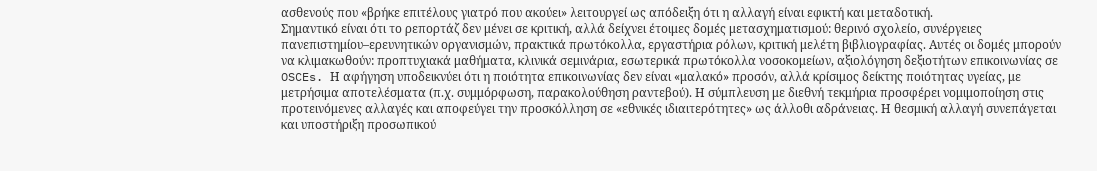ασθενούς που «βρήκε επιτέλους γιατρό που ακούει» λειτουργεί ως απόδειξη ότι η αλλαγή είναι εφικτή και μεταδοτική.
Σημαντικό είναι ότι το ρεπορτάζ δεν μένει σε κριτική, αλλά δείχνει έτοιμες δομές μετασχηματισμού: θερινό σχολείο, συνέργειες πανεπιστημίου–ερευνητικών οργανισμών, πρακτικά πρωτόκολλα, εργαστήρια ρόλων, κριτική μελέτη βιβλιογραφίας. Αυτές οι δομές μπορούν να κλιμακωθούν: προπτυχιακά μαθήματα, κλινικά σεμινάρια, εσωτερικά πρωτόκολλα νοσοκομείων, αξιολόγηση δεξιοτήτων επικοινωνίας σε OSCEs. Η αφήγηση υποδεικνύει ότι η ποιότητα επικοινωνίας δεν είναι «μαλακό» προσόν, αλλά κρίσιμος δείκτης ποιότητας υγείας, με μετρήσιμα αποτελέσματα (π.χ. συμμόρφωση, παρακολούθηση ραντεβού). Η σύμπλευση με διεθνή τεκμήρια προσφέρει νομιμοποίηση στις προτεινόμενες αλλαγές και αποφεύγει την προσκόλληση σε «εθνικές ιδιαιτερότητες» ως άλλοθι αδράνειας. Η θεσμική αλλαγή συνεπάγεται και υποστήριξη προσωπικού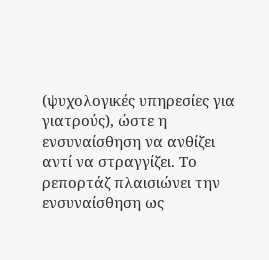(ψυχολογικές υπηρεσίες για γιατρούς), ώστε η ενσυναίσθηση να ανθίζει αντί να στραγγίζει. Το ρεπορτάζ πλαισιώνει την ενσυναίσθηση ως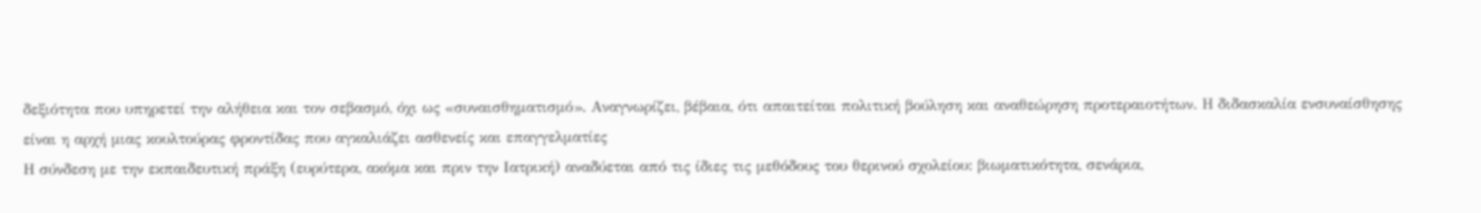δεξιότητα που υπηρετεί την αλήθεια και τον σεβασμό, όχι ως «συναισθηματισμό». Αναγνωρίζει, βέβαια, ότι απαιτείται πολιτική βούληση και αναθεώρηση προτεραιοτήτων. Η διδασκαλία ενσυναίσθησης είναι η αρχή μιας κουλτούρας φροντίδας που αγκαλιάζει ασθενείς και επαγγελματίες
Η σύνδεση με την εκπαιδευτική πράξη (ευρύτερα, ακόμα και πριν την Ιατρική) αναδύεται από τις ίδιες τις μεθόδους του θερινού σχολείου: βιωματικότητα, σενάρια,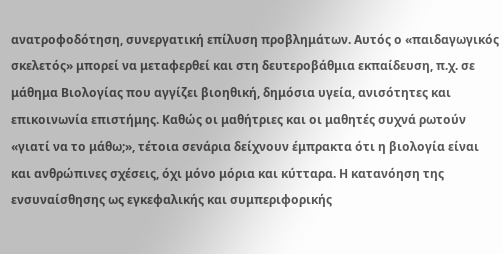ανατροφοδότηση, συνεργατική επίλυση προβλημάτων. Αυτός ο «παιδαγωγικός σκελετός» μπορεί να μεταφερθεί και στη δευτεροβάθμια εκπαίδευση, π.χ. σε μάθημα Βιολογίας που αγγίζει βιοηθική, δημόσια υγεία, ανισότητες και επικοινωνία επιστήμης. Καθώς οι μαθήτριες και οι μαθητές συχνά ρωτούν «γιατί να το μάθω;», τέτοια σενάρια δείχνουν έμπρακτα ότι η βιολογία είναι και ανθρώπινες σχέσεις, όχι μόνο μόρια και κύτταρα. Η κατανόηση της ενσυναίσθησης ως εγκεφαλικής και συμπεριφορικής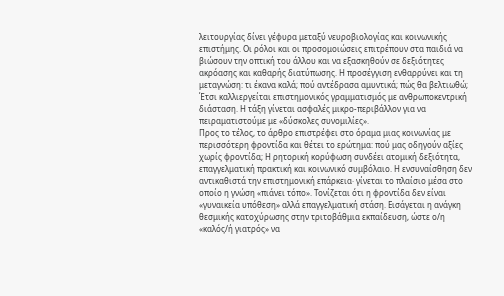λειτουργίας δίνει γέφυρα μεταξύ νευροβιολογίας και κοινωνικής επιστήμης. Οι ρόλοι και οι προσομοιώσεις επιτρέπουν στα παιδιά να βιώσουν την οπτική του άλλου και να εξασκηθούν σε δεξιότητες ακρόασης και καθαρής διατύπωσης. Η προσέγγιση ενθαρρύνει και τη μεταγνώση: τι έκανα καλά; πού αντέδρασα αμυντικά; πώς θα βελτιωθώ; Έτσι καλλιεργείται επιστημονικός γραμματισμός με ανθρωποκεντρική διάσταση. Η τάξη γίνεται ασφαλές μικρο-περιβάλλον για να πειραματιστούμε με «δύσκολες συνομιλίες».
Προς το τέλος, το άρθρο επιστρέφει στο όραμα μιας κοινωνίας με περισσότερη φροντίδα και θέτει το ερώτημα: πού μας οδηγούν αξίες χωρίς φροντίδα; Η ρητορική κορύφωση συνδέει ατομική δεξιότητα, επαγγελματική πρακτική και κοινωνικό συμβόλαιο. Η ενσυναίσθηση δεν αντικαθιστά την επιστημονική επάρκεια· γίνεται το πλαίσιο μέσα στο οποίο η γνώση «πιάνει τόπο». Τονίζεται ότι η φροντίδα δεν είναι «γυναικεία υπόθεση» αλλά επαγγελματική στάση. Εισάγεται η ανάγκη θεσμικής κατοχύρωσης στην τριτοβάθμια εκπαίδευση, ώστε ο/η «καλός/ή γιατρός» να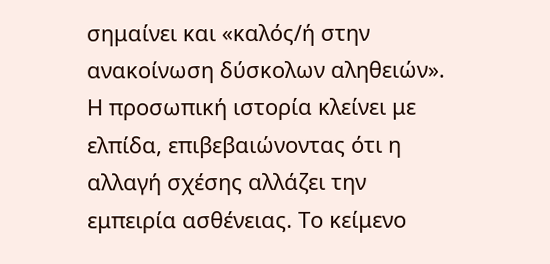σημαίνει και «καλός/ή στην ανακοίνωση δύσκολων αληθειών». Η προσωπική ιστορία κλείνει με ελπίδα, επιβεβαιώνοντας ότι η αλλαγή σχέσης αλλάζει την εμπειρία ασθένειας. Το κείμενο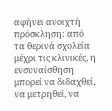αφήνει ανοιχτή πρόσκληση: από τα θερινά σχολεία μέχρι τις κλινικές, η ενσυναίσθηση μπορεί να διδαχθεί, να μετρηθεί, να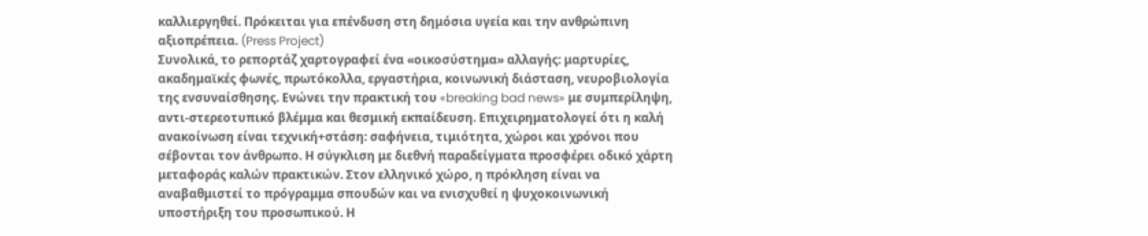καλλιεργηθεί. Πρόκειται για επένδυση στη δημόσια υγεία και την ανθρώπινη αξιοπρέπεια. (Press Project)
Συνολικά, το ρεπορτάζ χαρτογραφεί ένα «οικοσύστημα» αλλαγής: μαρτυρίες, ακαδημαϊκές φωνές, πρωτόκολλα, εργαστήρια, κοινωνική διάσταση, νευροβιολογία της ενσυναίσθησης. Ενώνει την πρακτική του «breaking bad news» με συμπερίληψη, αντι-στερεοτυπικό βλέμμα και θεσμική εκπαίδευση. Επιχειρηματολογεί ότι η καλή ανακοίνωση είναι τεχνική+στάση: σαφήνεια, τιμιότητα, χώροι και χρόνοι που σέβονται τον άνθρωπο. Η σύγκλιση με διεθνή παραδείγματα προσφέρει οδικό χάρτη μεταφοράς καλών πρακτικών. Στον ελληνικό χώρο, η πρόκληση είναι να αναβαθμιστεί το πρόγραμμα σπουδών και να ενισχυθεί η ψυχοκοινωνική υποστήριξη του προσωπικού. Η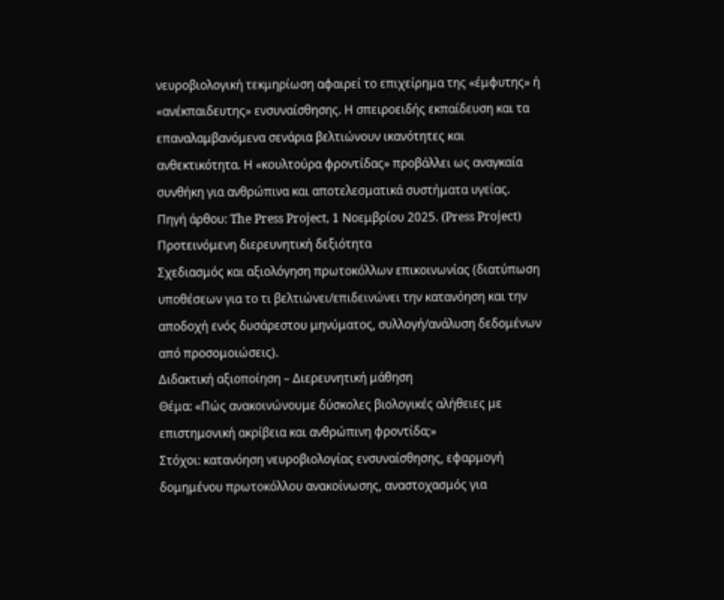νευροβιολογική τεκμηρίωση αφαιρεί το επιχείρημα της «έμφυτης» ή «ανέκπαιδευτης» ενσυναίσθησης. Η σπειροειδής εκπαίδευση και τα επαναλαμβανόμενα σενάρια βελτιώνουν ικανότητες και ανθεκτικότητα. Η «κουλτούρα φροντίδας» προβάλλει ως αναγκαία συνθήκη για ανθρώπινα και αποτελεσματικά συστήματα υγείας.
Πηγή άρθου: The Press Project, 1 Νοεμβρίου 2025. (Press Project)
Προτεινόμενη διερευνητική δεξιότητα
Σχεδιασμός και αξιολόγηση πρωτοκόλλων επικοινωνίας (διατύπωση υποθέσεων για το τι βελτιώνει/επιδεινώνει την κατανόηση και την αποδοχή ενός δυσάρεστου μηνύματος, συλλογή/ανάλυση δεδομένων από προσομοιώσεις).
Διδακτική αξιοποίηση – Διερευνητική μάθηση
Θέμα: «Πώς ανακοινώνουμε δύσκολες βιολογικές αλήθειες με επιστημονική ακρίβεια και ανθρώπινη φροντίδα;»
Στόχοι: κατανόηση νευροβιολογίας ενσυναίσθησης, εφαρμογή δομημένου πρωτοκόλλου ανακοίνωσης, αναστοχασμός για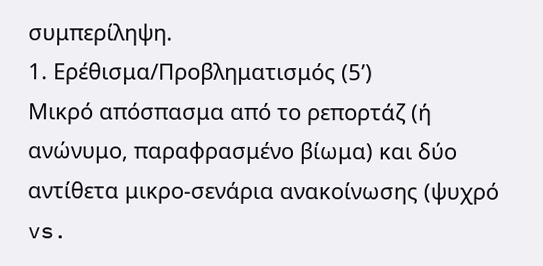συμπερίληψη.
1. Ερέθισμα/Προβληματισμός (5’)
Μικρό απόσπασμα από το ρεπορτάζ (ή ανώνυμο, παραφρασμένο βίωμα) και δύο αντίθετα μικρο-σενάρια ανακοίνωσης (ψυχρό vs.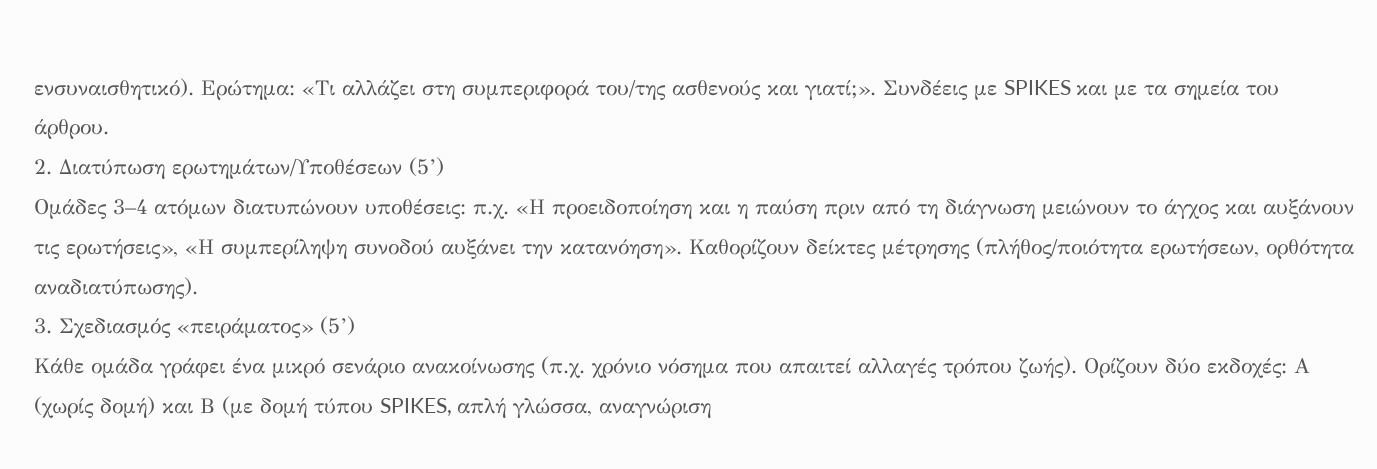ενσυναισθητικό). Ερώτημα: «Τι αλλάζει στη συμπεριφορά του/της ασθενούς και γιατί;». Συνδέεις με SPIKES και με τα σημεία του άρθρου.
2. Διατύπωση ερωτημάτων/Υποθέσεων (5’)
Ομάδες 3–4 ατόμων διατυπώνουν υποθέσεις: π.χ. «Η προειδοποίηση και η παύση πριν από τη διάγνωση μειώνουν το άγχος και αυξάνουν τις ερωτήσεις», «Η συμπερίληψη συνοδού αυξάνει την κατανόηση». Καθορίζουν δείκτες μέτρησης (πλήθος/ποιότητα ερωτήσεων, ορθότητα αναδιατύπωσης).
3. Σχεδιασμός «πειράματος» (5’)
Κάθε ομάδα γράφει ένα μικρό σενάριο ανακοίνωσης (π.χ. χρόνιο νόσημα που απαιτεί αλλαγές τρόπου ζωής). Ορίζουν δύο εκδοχές: Α (χωρίς δομή) και Β (με δομή τύπου SPIKES, απλή γλώσσα, αναγνώριση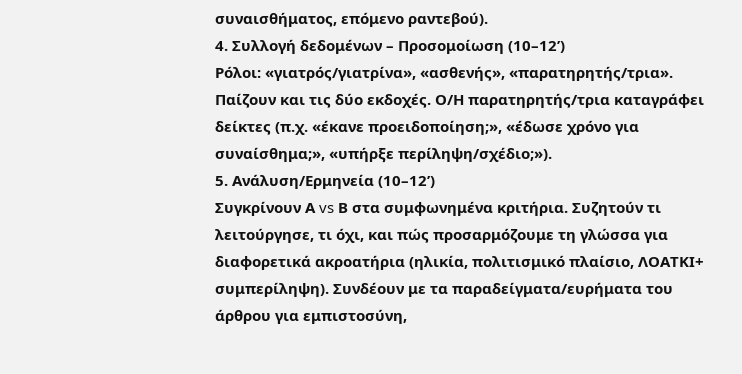συναισθήματος, επόμενο ραντεβού).
4. Συλλογή δεδομένων – Προσομοίωση (10–12’)
Ρόλοι: «γιατρός/γιατρίνα», «ασθενής», «παρατηρητής/τρια». Παίζουν και τις δύο εκδοχές. Ο/Η παρατηρητής/τρια καταγράφει δείκτες (π.χ. «έκανε προειδοποίηση;», «έδωσε χρόνο για συναίσθημα;», «υπήρξε περίληψη/σχέδιο;»).
5. Ανάλυση/Ερμηνεία (10–12’)
Συγκρίνουν Α vs Β στα συμφωνημένα κριτήρια. Συζητούν τι λειτούργησε, τι όχι, και πώς προσαρμόζουμε τη γλώσσα για διαφορετικά ακροατήρια (ηλικία, πολιτισμικό πλαίσιο, ΛΟΑΤΚΙ+ συμπερίληψη). Συνδέουν με τα παραδείγματα/ευρήματα του άρθρου για εμπιστοσύνη,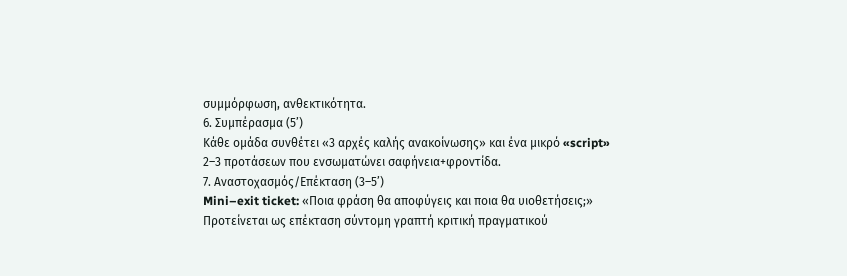συμμόρφωση, ανθεκτικότητα.
6. Συμπέρασμα (5’)
Κάθε ομάδα συνθέτει «3 αρχές καλής ανακοίνωσης» και ένα μικρό «script» 2–3 προτάσεων που ενσωματώνει σαφήνεια+φροντίδα.
7. Αναστοχασμός/Επέκταση (3–5’)
Mini–exit ticket: «Ποια φράση θα αποφύγεις και ποια θα υιοθετήσεις;» Προτείνεται ως επέκταση σύντομη γραπτή κριτική πραγματικού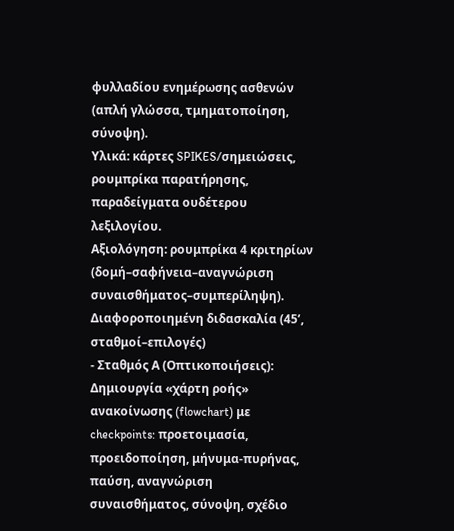φυλλαδίου ενημέρωσης ασθενών (απλή γλώσσα, τμηματοποίηση, σύνοψη).
Υλικά: κάρτες SPIKES/σημειώσεις, ρουμπρίκα παρατήρησης, παραδείγματα ουδέτερου λεξιλογίου.
Αξιολόγηση: ρουμπρίκα 4 κριτηρίων (δομή–σαφήνεια–αναγνώριση συναισθήματος–συμπερίληψη).
Διαφοροποιημένη διδασκαλία (45’, σταθμοί–επιλογές)
- Σταθμός Α (Οπτικοποιήσεις): Δημιουργία «χάρτη ροής» ανακοίνωσης (flowchart) με checkpoints: προετοιμασία, προειδοποίηση, μήνυμα-πυρήνας, παύση, αναγνώριση συναισθήματος, σύνοψη, σχέδιο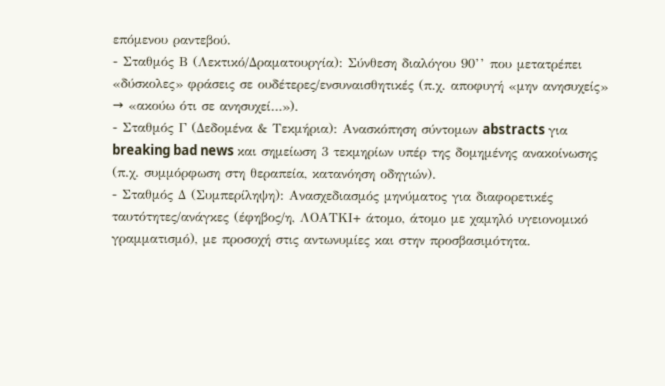επόμενου ραντεβού.
- Σταθμός Β (Λεκτικό/Δραματουργία): Σύνθεση διαλόγου 90’’ που μετατρέπει «δύσκολες» φράσεις σε ουδέτερες/ενσυναισθητικές (π.χ. αποφυγή «μην ανησυχείς» → «ακούω ότι σε ανησυχεί…»).
- Σταθμός Γ (Δεδομένα & Τεκμήρια): Ανασκόπηση σύντομων abstracts για breaking bad news και σημείωση 3 τεκμηρίων υπέρ της δομημένης ανακοίνωσης (π.χ. συμμόρφωση στη θεραπεία, κατανόηση οδηγιών).
- Σταθμός Δ (Συμπερίληψη): Ανασχεδιασμός μηνύματος για διαφορετικές ταυτότητες/ανάγκες (έφηβος/η, ΛΟΑΤΚΙ+ άτομο, άτομο με χαμηλό υγειονομικό γραμματισμό), με προσοχή στις αντωνυμίες και στην προσβασιμότητα.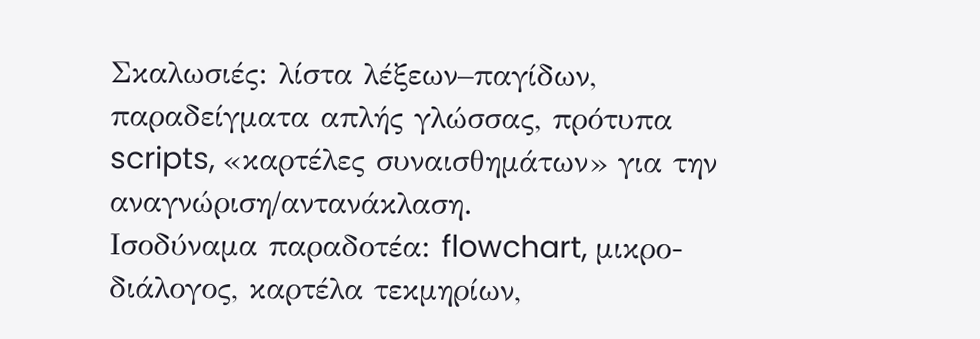Σκαλωσιές: λίστα λέξεων–παγίδων, παραδείγματα απλής γλώσσας, πρότυπα scripts, «καρτέλες συναισθημάτων» για την αναγνώριση/αντανάκλαση.
Ισοδύναμα παραδοτέα: flowchart, μικρο-διάλογος, καρτέλα τεκμηρίων,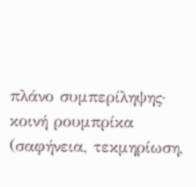πλάνο συμπερίληψης· κοινή ρουμπρίκα (σαφήνεια, τεκμηρίωση,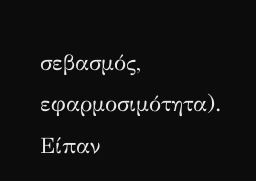σεβασμός, εφαρμοσιμότητα).
Είπαν